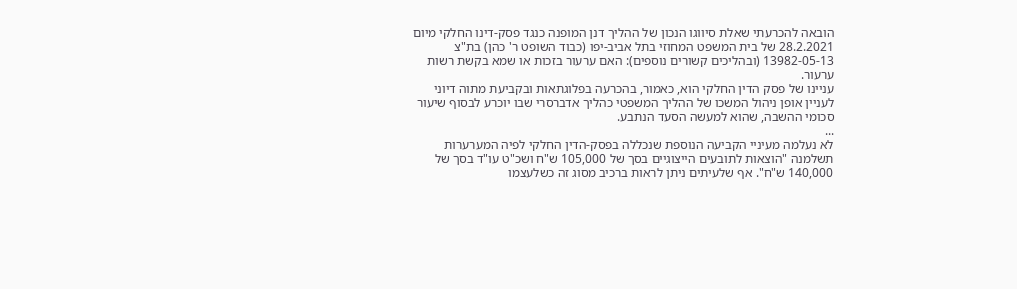הובאה להכרעתי שאלת סיווגו הנכון של ההליך דנן המופנה כנגד פסק-דינו החלקי מיום 28.2.2021 של בית המשפט המחוזי בתל אביב-יפו (כבוד השופט ר' כהן) בת"צ 13982-05-13 (ובהליכים קשורים נוספים): האם ערעור בזכות או שמא בקשת רשות ערעור.
עניינו של פסק הדין החלקי הוא, כאמור, בהכרעה בפלוגתאות ובקביעת מתוה דיוני לעניין אופן ניהול המשכו של ההליך המשפטי כהליך אדברסרי שבו יוכרע לבסוף שיעור סכומי ההשבה, שהוא למעשה הסעד הנתבע.
...
לא נעלמה מעיניי הקביעה הנוספת שנכללה בפסק-הדין החלקי לפיה המערערות תשלמנה "הוצאות לתובעים הייצוגיים בסך של 105,000 ש"ח ושכ"ט עו"ד בסך של 140,000 ש"ח". אף שלעיתים ניתן לראות ברכיב מסוג זה כשלעצמו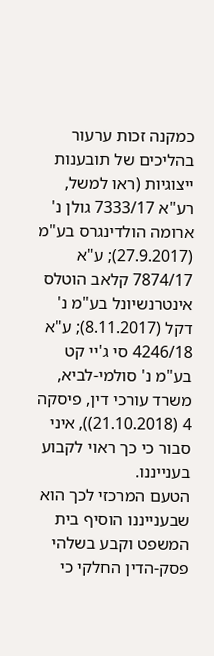כמקנה זכות ערעור בהליכים של תובענות ייצוגיות (ראו למשל, רע"א 7333/17 גולן נ' ארומה הולדינגרס בע"מ (27.9.2017); ע"א 7874/17 קלאב הוטלס אינטרנשיונל בע"מ נ' דקל (8.11.2017); ע"א 4246/18 סי ג'יי קט בע"מ נ' סולמי-לביא, משרד עורכי דין, פיסקה 4 (21.10.2018)), איני סבור כי כך ראוי לקבוע בענייננו.
הטעם המרכזי לכך הוא שבענייננו הוסיף בית המשפט וקבע בשלהי פסק-הדין החלקי כי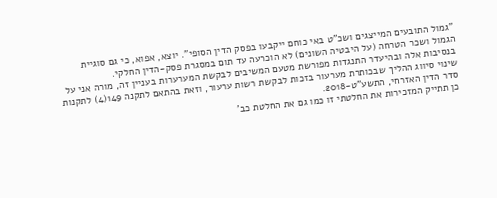"גמול התובעים המייצגים ושכ"ט באי כוחם ייקבעו בפסק הדין הסופי". יוצא, אפוא, כי גם סוגיית הגמול ושכר הטרחה (על היבטיה השונים) לא הוכרעה עד תום במסגרת פסק-הדין החלקי.
בנסיבות אלה ובהיעדר התנגדות מפורשת מטעם המשיבים לבקשת המערערות בעניין זה, מורה אני על שינוי סיווג ההליך שבכותרת מערעור בזכות לבקשת רשות ערעור, וזאת בהתאם לתקנה 149(4) לתקנות סדר הדין האזרחי, התשע"ט-2018.
כן תתייק המזכירות את החלטתי זו כמו גם את החלטת כב'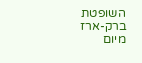השופטת ברק-ארז מיום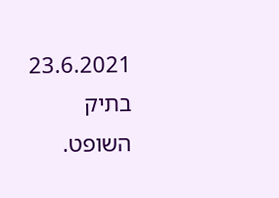23.6.2021 בתיק השופט.